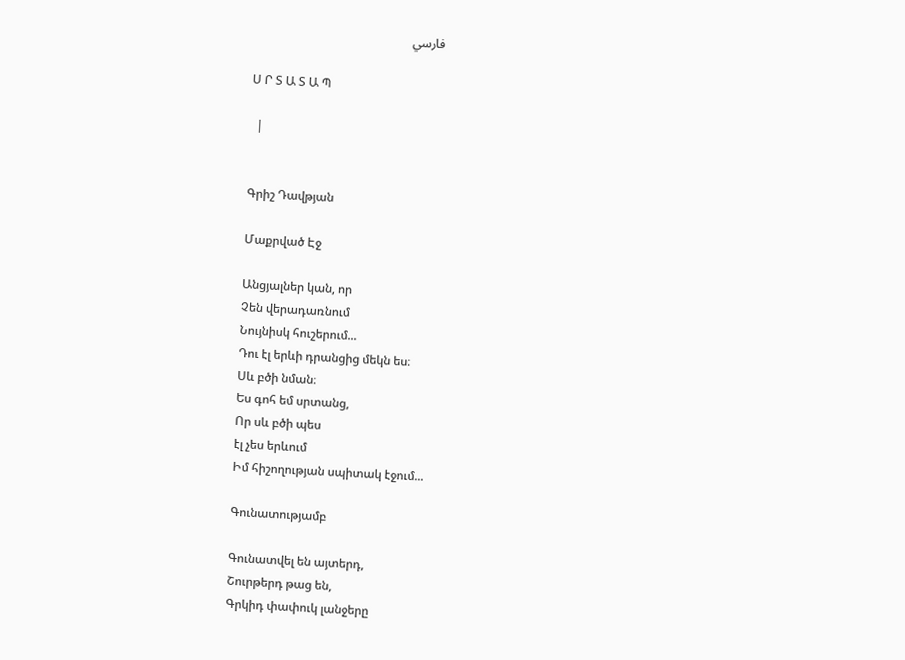فارسي

Ս Ր Տ Ա Տ Ա Պ

  |


Գրիշ Դավթյան

Մաքրված Էջ

Անցյալներ կան, որ
Չեն վերադառնում
Նույնիսկ հուշերում...
Դու էլ երևի դրանցից մեկն ես։
Սև բծի նման։
Ես գոհ եմ սրտանց,
Որ սև բծի պես
էլ չես երևում
Իմ հիշողության սպիտակ էջում...

Գունատությամբ

Գունատվել են այտերդ,
Շուրթերդ թաց են,
Գրկիդ փափուկ լանջերը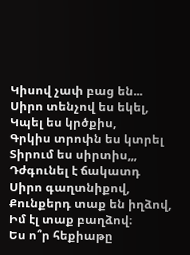Կիսով չափ բաց են...
Սիրո տենչով ես եկել,
Կպել ես կրծքիս,
Գրկիս տրոփն ես կտրել
Տիրում ես սիրտիս,,,
Դժգունել է ճակատդ
Սիրո գաղտնիքով,
Քունքերդ տաք են իղձով,
Իմ էլ տաք բաղձով։
Ես ո՞ր հեքիաթը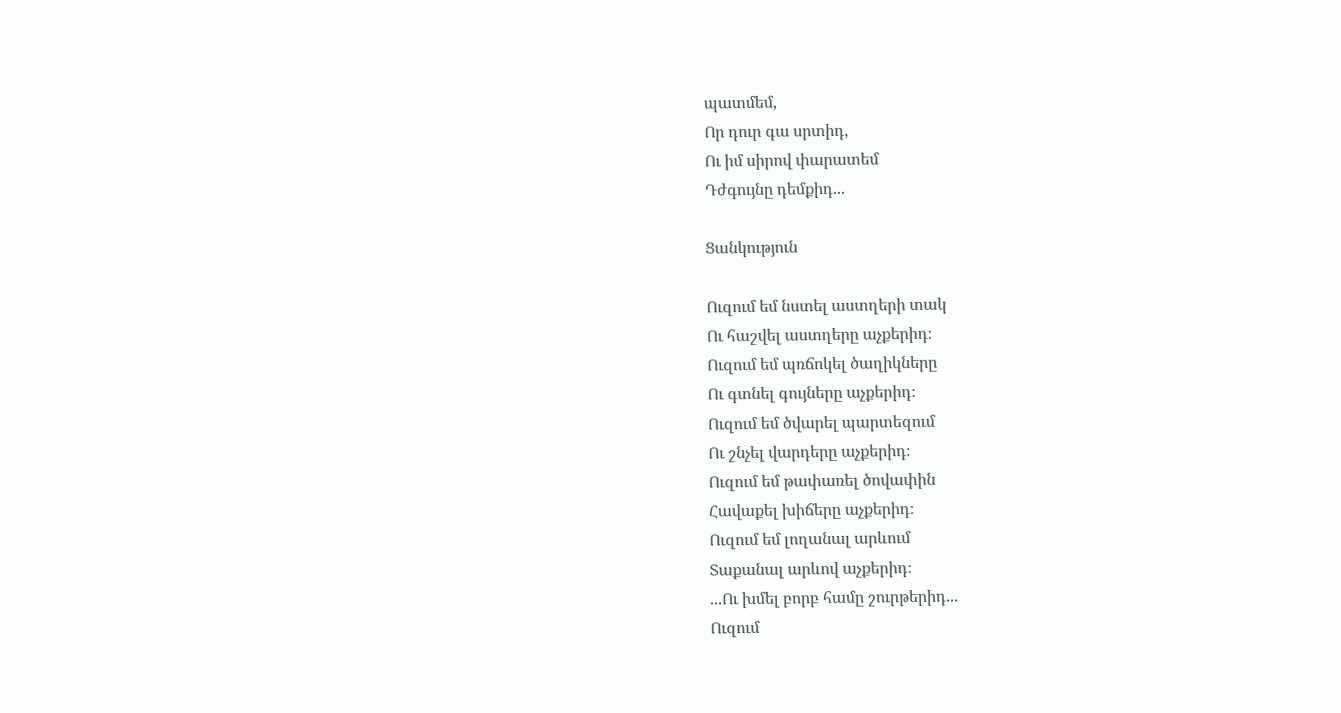պատմեմ,
Որ դուր գա սրտիդ,
Ու իմ սիրով փարատեմ
Դժգույնը դեմքիդ...

Ցանկություն

Ուզում եմ նստել աստղերի տակ
Ու հաշվել աստղերը աչքերիդ։
Ուզում եմ պռճոկել ծաղիկները
Ու գտնել գույները աչքերիդ։
Ուզում եմ ծվարել պարտեզում
Ու շնչել վարդերը աչքերիդ։
Ուզում եմ թափառել ծովափին
Հավաքել խիճերը աչքերիդ։
Ուզում եմ լողանալ արևում
Տաքանալ արևով աչքերիդ։
...Ու խմել բորբ համը շուրթերիդ...
Ուզում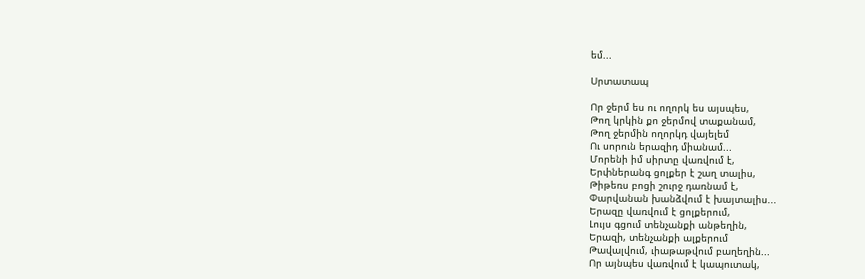եմ...

Սրտատապ

Որ ջերմ ես ու ողորկ ես այսպես,
Թող կրկին քո ջերմով տաքանամ,
Թող ջերմին ողորկդ վայելեմ
Ու սորուն երազիդ միանամ...
Մորենի իմ սիրտը վառվում է,
Երփներանգ ցոլքեր է շաղ տալիս,
Թիթեռս բոցի շուրջ դառնամ է,
Փարվանան խանձվում է խայտալիս...
Երազը վառվում է ցոլքերում,
Լույս գցում տենչանքի անթեղին,
Երազի, տենչանքի ալքերում
Թավալվում, ւիաթաթվում բաղեղին...
Որ այնպես վառվում է կապուտակ,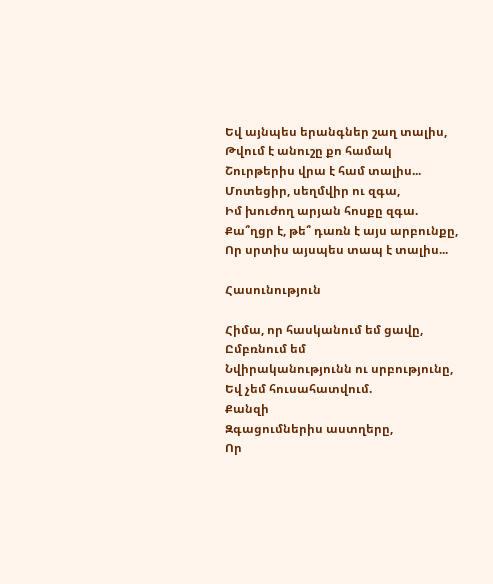Եվ այնպես երանգներ շաղ տալիս,
Թվում է անուշը քո համակ
Շուրթերիս վրա է համ տալիս...
Մոտեցիր, սեղմվիր ու զգա,
Իմ խուժող արյան հոսքը զգա.
Քա՞ղցր է, թե՞ դառն է այս արբունքը,
Որ սրտիս այսպես տապ է տալիս...

Հասունություն

Հիմա, որ հասկանում եմ ցավը,
Ըմբռնում եմ
Նվիրականությունն ու սրբությունը,
Եվ չեմ հուսահատվում.
Քանզի
Զգացումներիս աստղերը,
Որ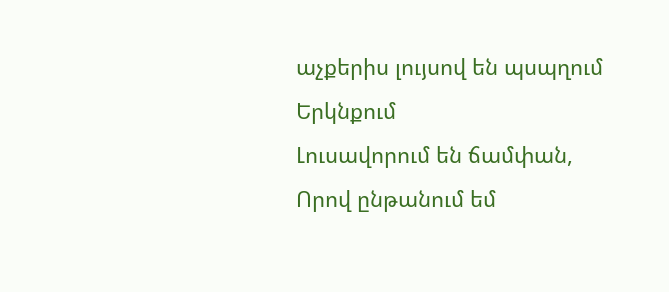աչքերիս լույսով են պսպղում
Երկնքում
Լուսավորում են ճամփան,
Որով ընթանում եմ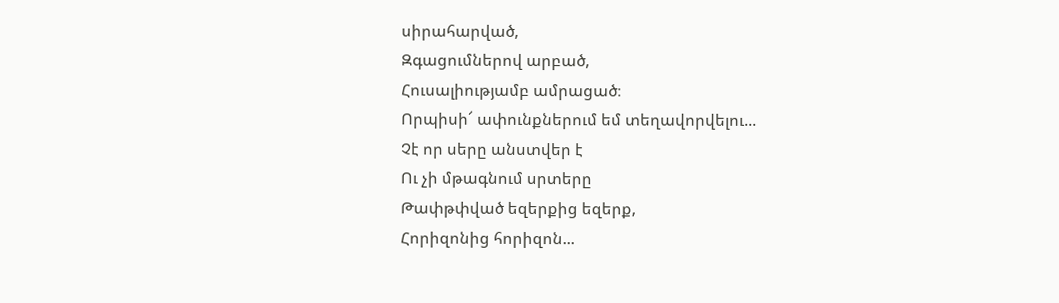սիրահարված,
Զգացումներով արբած,
Հուսալիությամբ ամրացած։
Որպիսի՜ ափունքներում եմ տեղավորվելու...
Չէ որ սերը անստվեր է
Ու չի մթագնում սրտերը
Թափթփված եզերքից եզերք,
Հորիզոնից հորիզոն...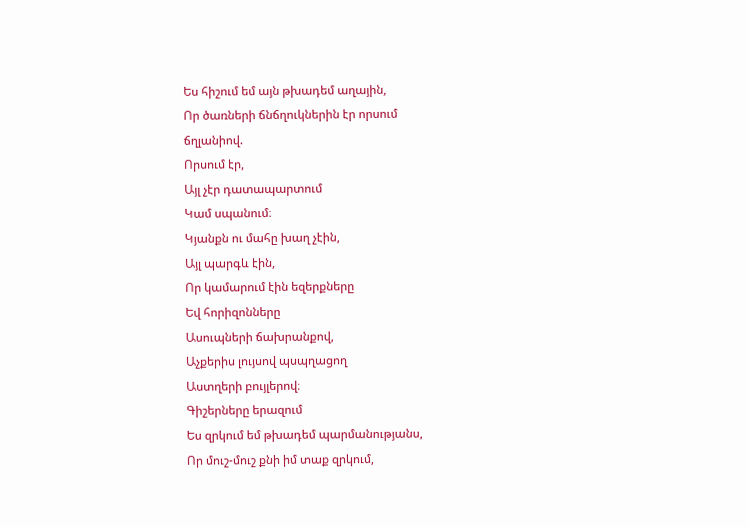Ես հիշում եմ այն թխադեմ աղային,
Որ ծառների ճնճղուկներին էր որսում
ճղլանիով.
Որսում էր,
Այլ չէր դատապարտում
Կամ սպանում։
Կյանքն ու մահը խաղ չէին,
Այլ պարգև էին,
Որ կամարում էին եզերքները
Եվ հորիզոնները
Ասուպների ճախրանքով,
Աչքերիս լույսով պսպղացող
Աստղերի բույլերով։
Գիշերները երազում
Ես զրկում եմ թխադեմ պարմանությանս,
Որ մուշ-մուշ քնի իմ տաք զրկում,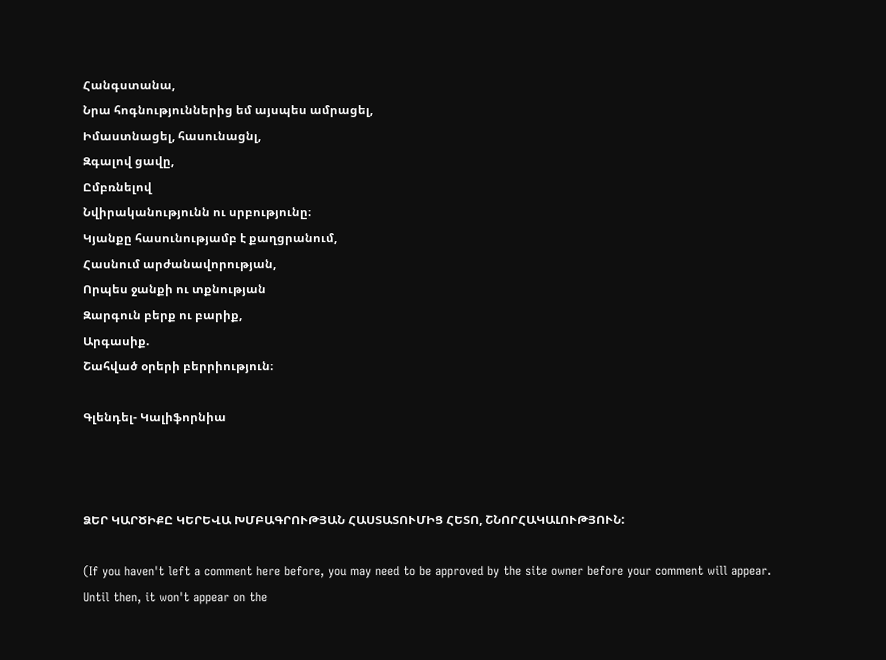Հանգստանա,
Նրա հոգնություններից եմ այսպես ամրացել,
Իմաստնացել, հասունացնլ,
Զգալով ցավը,
Ըմբռնելով
Նվիրականությունն ու սրբությունը։
Կյանքը հասունությամբ է քաղցրանում,
Հասնում արժանավորության,
Որպես ջանքի ու տքնության
Զարգուն բերք ու բարիք,
Արգասիք.
Շահված օրերի բերրիություն։

Գլենդել- Կալիֆորնիա



ՁԵՐ ԿԱՐԾԻՔԸ ԿԵՐԵՎԱ ԽՄԲԱԳՐՈՒԹՅԱՆ ՀԱՍՏԱՏՈՒՄԻՑ ՀԵՏՈ, ՇՆՈՐՀԱԿԱԼՈՒԹՅՈՒՆ:

(If you haven't left a comment here before, you may need to be approved by the site owner before your comment will appear. Until then, it won't appear on the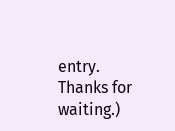entry. Thanks for waiting.)